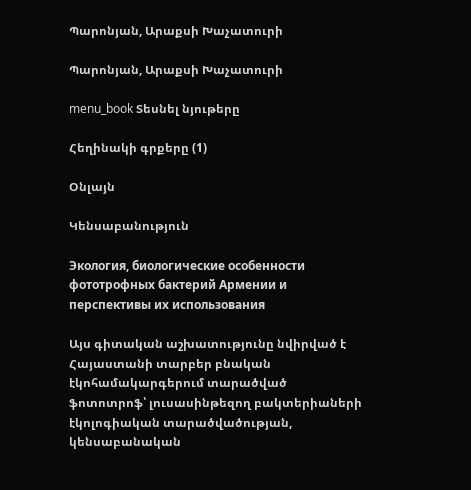Պարոնյան, Արաքսի Խաչատուրի

Պարոնյան, Արաքսի Խաչատուրի

menu_book Տեսնել նյութերը

Հեղինակի գրքերը (1)

Օնլայն

Կենսաբանություն

Экология, биологические особенности фототрофных бактерий Армении и перспективы их использования

Այս գիտական աշխատությունը նվիրված է Հայաստանի տարբեր բնական էկոհամակարգերում տարածված ֆոտոտրոֆ՝ լուսասինթեզող բակտերիաների էկոլոգիական տարածվածության, կենսաբանական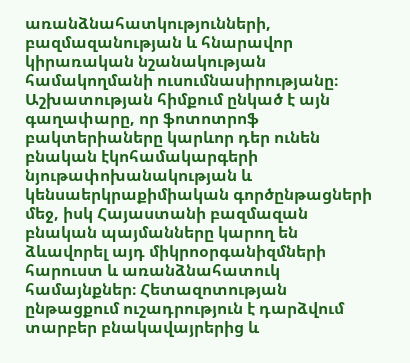առանձնահատկությունների, բազմազանության և հնարավոր կիրառական նշանակության համակողմանի ուսումնասիրությանը։ Աշխատության հիմքում ընկած է այն գաղափարը, որ ֆոտոտրոֆ բակտերիաները կարևոր դեր ունեն բնական էկոհամակարգերի նյութափոխանակության և կենսաերկրաքիմիական գործընթացների մեջ, իսկ Հայաստանի բազմազան բնական պայմանները կարող են ձևավորել այդ միկրոօրգանիզմների հարուստ և առանձնահատուկ համայնքներ։ Հետազոտության ընթացքում ուշադրություն է դարձվում տարբեր բնակավայրերից և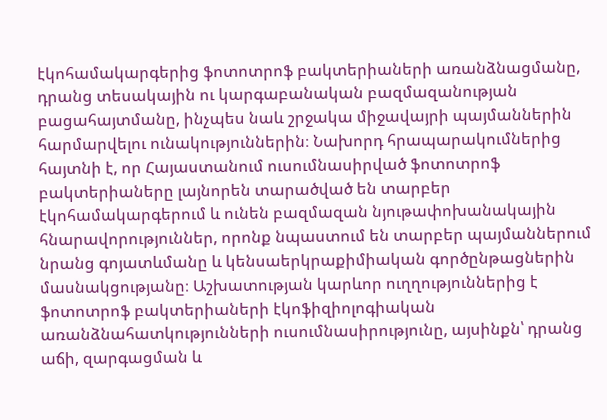էկոհամակարգերից ֆոտոտրոֆ բակտերիաների առանձնացմանը, դրանց տեսակային ու կարգաբանական բազմազանության բացահայտմանը, ինչպես նաև շրջակա միջավայրի պայմաններին հարմարվելու ունակություններին։ Նախորդ հրապարակումներից հայտնի է, որ Հայաստանում ուսումնասիրված ֆոտոտրոֆ բակտերիաները լայնորեն տարածված են տարբեր էկոհամակարգերում և ունեն բազմազան նյութափոխանակային հնարավորություններ, որոնք նպաստում են տարբեր պայմաններում նրանց գոյատևմանը և կենսաերկրաքիմիական գործընթացներին մասնակցությանը։ Աշխատության կարևոր ուղղություններից է ֆոտոտրոֆ բակտերիաների էկոֆիզիոլոգիական առանձնահատկությունների ուսումնասիրությունը, այսինքն՝ դրանց աճի, զարգացման և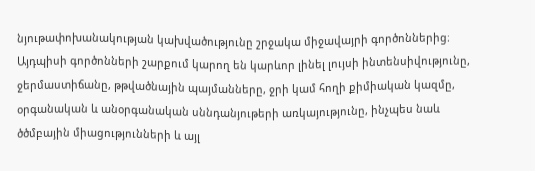նյութափոխանակության կախվածությունը շրջակա միջավայրի գործոններից։ Այդպիսի գործոնների շարքում կարող են կարևոր լինել լույսի ինտենսիվությունը, ջերմաստիճանը, թթվածնային պայմանները, ջրի կամ հողի քիմիական կազմը, օրգանական և անօրգանական սննդանյութերի առկայությունը, ինչպես նաև ծծմբային միացությունների և այլ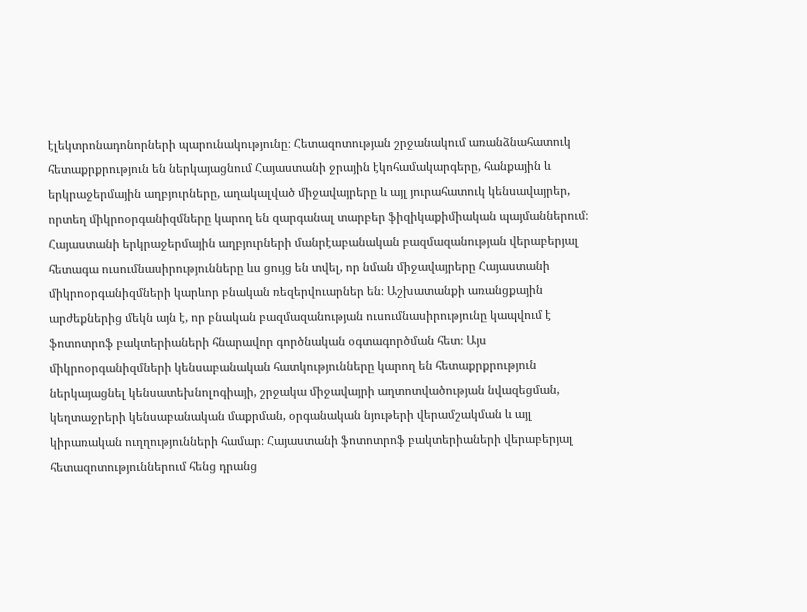էլեկտրոնադոնորների պարունակությունը։ Հետազոտության շրջանակում առանձնահատուկ հետաքրքրություն են ներկայացնում Հայաստանի ջրային էկոհամակարգերը, հանքային և երկրաջերմային աղբյուրները, աղակալված միջավայրերը և այլ յուրահատուկ կենսավայրեր, որտեղ միկրոօրգանիզմները կարող են զարգանալ տարբեր ֆիզիկաքիմիական պայմաններում։ Հայաստանի երկրաջերմային աղբյուրների մանրէաբանական բազմազանության վերաբերյալ հետագա ուսումնասիրությունները ևս ցույց են տվել, որ նման միջավայրերը Հայաստանի միկրոօրգանիզմների կարևոր բնական ռեզերվուարներ են։ Աշխատանքի առանցքային արժեքներից մեկն այն է, որ բնական բազմազանության ուսումնասիրությունը կապվում է ֆոտոտրոֆ բակտերիաների հնարավոր գործնական օգտագործման հետ։ Այս միկրոօրգանիզմների կենսաբանական հատկությունները կարող են հետաքրքրություն ներկայացնել կենսատեխնոլոգիայի, շրջակա միջավայրի աղտոտվածության նվազեցման, կեղտաջրերի կենսաբանական մաքրման, օրգանական նյութերի վերամշակման և այլ կիրառական ուղղությունների համար։ Հայաստանի ֆոտոտրոֆ բակտերիաների վերաբերյալ հետազոտություններում հենց դրանց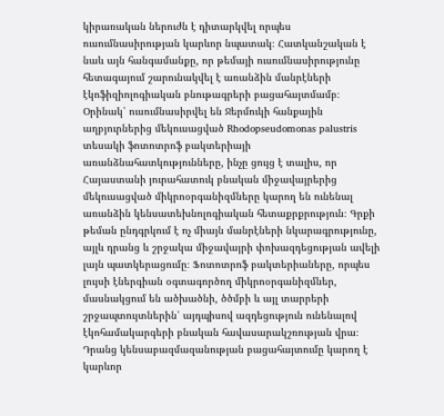կիրառական ներուժն է դիտարկվել որպես ուսումնասիրության կարևոր նպատակ։ Հատկանշական է նաև այն հանգամանքը, որ թեմայի ուսումնասիրությունը հետագայում շարունակվել է առանձին մանրէների էկոֆիզիոլոգիական բնութագրերի բացահայտմամբ։ Օրինակ՝ ուսումնասիրվել են Ջերմուկի հանքային աղբյուրներից մեկուսացված Rhodopseudomonas palustris տեսակի ֆոտոտրոֆ բակտերիայի առանձնահատկությունները, ինչը ցույց է տալիս, որ Հայաստանի յուրահատուկ բնական միջավայրերից մեկուսացված միկրոօրգանիզմները կարող են ունենալ առանձին կենսատեխնոլոգիական հետաքրքրություն։ Գրքի թեման ընդգրկում է ոչ միայն մանրէների նկարագրությունը, այլև դրանց և շրջակա միջավայրի փոխազդեցության ավելի լայն պատկերացումը։ Ֆոտոտրոֆ բակտերիաները, որպես լույսի էներգիան օգտագործող միկրոօրգանիզմներ, մասնակցում են ածխածնի, ծծմբի և այլ տարրերի շրջապտույտներին՝ այդպիսով ազդեցություն ունենալով էկոհամակարգերի բնական հավասարակշռության վրա։ Դրանց կենսաբազմազանության բացահայտումը կարող է կարևոր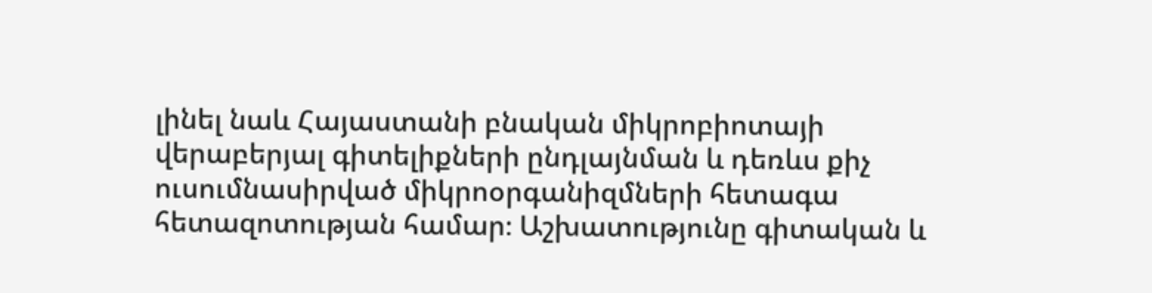լինել նաև Հայաստանի բնական միկրոբիոտայի վերաբերյալ գիտելիքների ընդլայնման և դեռևս քիչ ուսումնասիրված միկրոօրգանիզմների հետագա հետազոտության համար։ Աշխատությունը գիտական և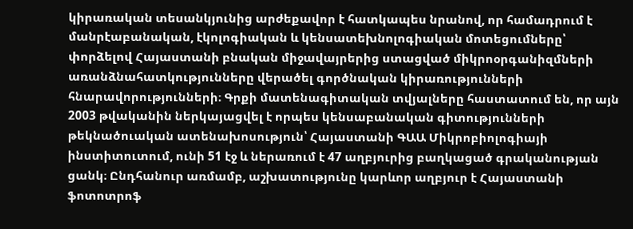կիրառական տեսանկյունից արժեքավոր է հատկապես նրանով, որ համադրում է մանրէաբանական, էկոլոգիական և կենսատեխնոլոգիական մոտեցումները՝ փորձելով Հայաստանի բնական միջավայրերից ստացված միկրոօրգանիզմների առանձնահատկությունները վերածել գործնական կիրառությունների հնարավորությունների։ Գրքի մատենագիտական տվյալները հաստատում են, որ այն 2003 թվականին ներկայացվել է որպես կենսաբանական գիտությունների թեկնածուական ատենախոսություն՝ Հայաստանի ԳԱԱ Միկրոբիոլոգիայի ինստիտուտում, ունի 51 էջ և ներառում է 47 աղբյուրից բաղկացած գրականության ցանկ։ Ընդհանուր առմամբ, աշխատությունը կարևոր աղբյուր է Հայաստանի ֆոտոտրոֆ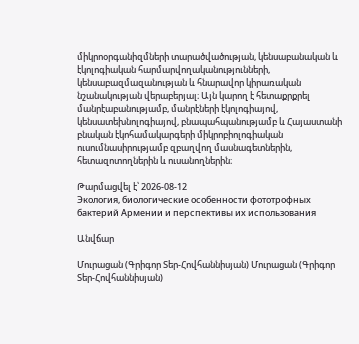միկրոօրգանիզմների տարածվածության, կենսաբանական և էկոլոգիական հարմարվողականությունների, կենսաբազմազանության և հնարավոր կիրառական նշանակության վերաբերյալ։ Այն կարող է հետաքրքրել մանրէաբանությամբ, մանրէների էկոլոգիայով, կենսատեխնոլոգիայով, բնապահպանությամբ և Հայաստանի բնական էկոհամակարգերի միկրոբիոլոգիական ուսումնասիրությամբ զբաղվող մասնագետներին, հետազոտողներին և ուսանողներին։

Թարմացվել է՝ 2026-08-12
Экология, биологические особенности фототрофных бактерий Армении и перспективы их использования

Անվճար

Մուրացան (Գրիգոր Տեր-Հովհաննիսյան) Մուրացան (Գրիգոր Տեր-Հովհաննիսյան)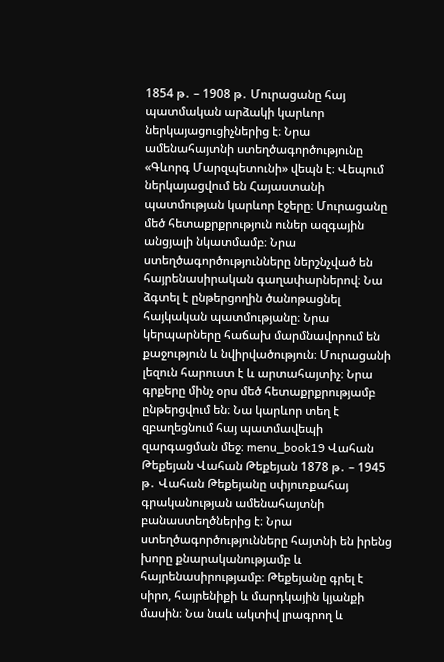1854 թ․ – 1908 թ․ Մուրացանը հայ պատմական արձակի կարևոր ներկայացուցիչներից է։ Նրա ամենահայտնի ստեղծագործությունը «Գևորգ Մարզպետունի» վեպն է։ Վեպում ներկայացվում են Հայաստանի պատմության կարևոր էջերը։ Մուրացանը մեծ հետաքրքրություն ուներ ազգային անցյալի նկատմամբ։ Նրա ստեղծագործությունները ներշնչված են հայրենասիրական գաղափարներով։ Նա ձգտել է ընթերցողին ծանոթացնել հայկական պատմությանը։ Նրա կերպարները հաճախ մարմնավորում են քաջություն և նվիրվածություն։ Մուրացանի լեզուն հարուստ է և արտահայտիչ։ Նրա գրքերը մինչ օրս մեծ հետաքրքրությամբ ընթերցվում են։ Նա կարևոր տեղ է զբաղեցնում հայ պատմավեպի զարգացման մեջ։ menu_book19 Վահան Թեքեյան Վահան Թեքեյան 1878 թ․ – 1945 թ․ Վահան Թեքեյանը սփյուռքահայ գրականության ամենահայտնի բանաստեղծներից է։ Նրա ստեղծագործությունները հայտնի են իրենց խորը քնարականությամբ և հայրենասիրությամբ։ Թեքեյանը գրել է սիրո, հայրենիքի և մարդկային կյանքի մասին։ Նա նաև ակտիվ լրագրող և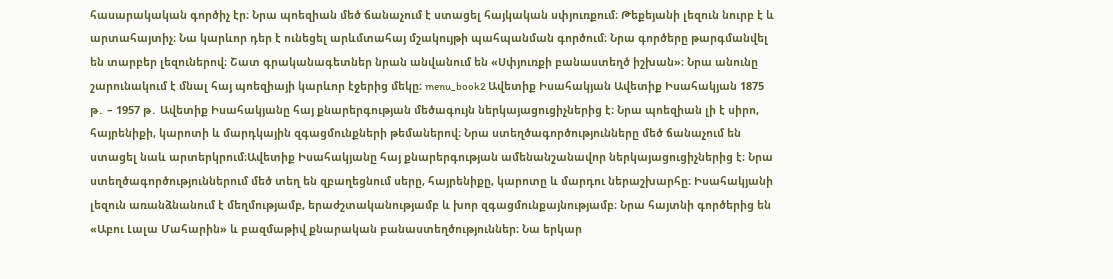հասարակական գործիչ էր։ Նրա պոեզիան մեծ ճանաչում է ստացել հայկական սփյուռքում։ Թեքեյանի լեզուն նուրբ է և արտահայտիչ։ Նա կարևոր դեր է ունեցել արևմտահայ մշակույթի պահպանման գործում։ Նրա գործերը թարգմանվել են տարբեր լեզուներով։ Շատ գրականագետներ նրան անվանում են «Սփյուռքի բանաստեղծ իշխան»։ Նրա անունը շարունակում է մնալ հայ պոեզիայի կարևոր էջերից մեկը։ menu_book2 Ավետիք Իսահակյան Ավետիք Իսահակյան 1875 թ․ – 1957 թ․ Ավետիք Իսահակյանը հայ քնարերգության մեծագույն ներկայացուցիչներից է։ Նրա պոեզիան լի է սիրո, հայրենիքի, կարոտի և մարդկային զգացմունքների թեմաներով։ Նրա ստեղծագործությունները մեծ ճանաչում են ստացել նաև արտերկրում։Ավետիք Իսահակյանը հայ քնարերգության ամենանշանավոր ներկայացուցիչներից է։ Նրա ստեղծագործություններում մեծ տեղ են զբաղեցնում սերը, հայրենիքը, կարոտը և մարդու ներաշխարհը։ Իսահակյանի լեզուն առանձնանում է մեղմությամբ, երաժշտականությամբ և խոր զգացմունքայնությամբ։ Նրա հայտնի գործերից են «Աբու Լալա Մահարին» և բազմաթիվ քնարական բանաստեղծություններ։ Նա երկար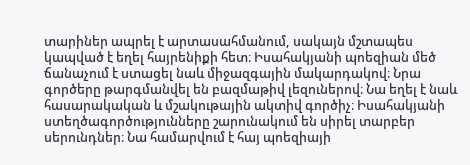տարիներ ապրել է արտասահմանում, սակայն մշտապես կապված է եղել հայրենիքի հետ։ Իսահակյանի պոեզիան մեծ ճանաչում է ստացել նաև միջազգային մակարդակով։ Նրա գործերը թարգմանվել են բազմաթիվ լեզուներով։ Նա եղել է նաև հասարակական և մշակութային ակտիվ գործիչ։ Իսահակյանի ստեղծագործությունները շարունակում են սիրել տարբեր սերունդներ։ Նա համարվում է հայ պոեզիայի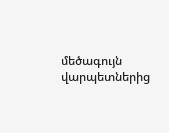մեծագույն վարպետներից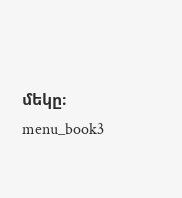մեկը։ menu_book3